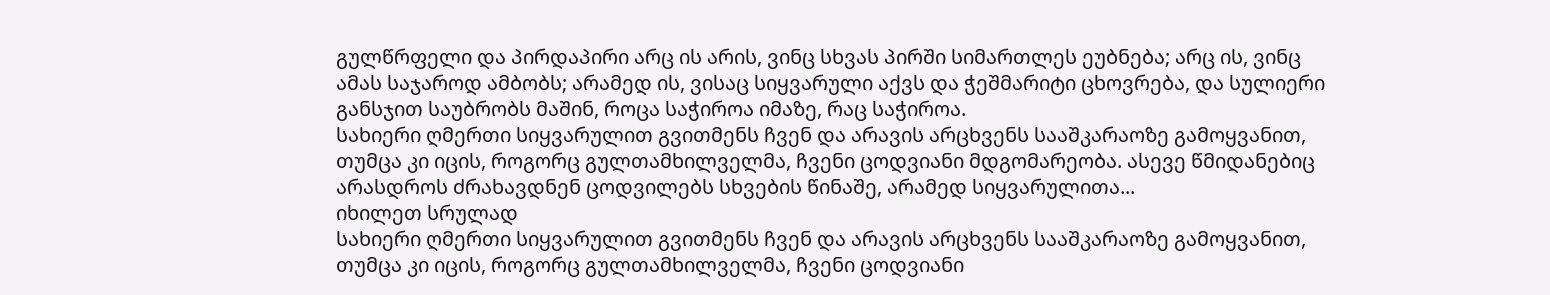გულწრფელი და პირდაპირი არც ის არის, ვინც სხვას პირში სიმართლეს ეუბნება; არც ის, ვინც ამას საჯაროდ ამბობს; არამედ ის, ვისაც სიყვარული აქვს და ჭეშმარიტი ცხოვრება, და სულიერი განსჯით საუბრობს მაშინ, როცა საჭიროა იმაზე, რაც საჭიროა.
სახიერი ღმერთი სიყვარულით გვითმენს ჩვენ და არავის არცხვენს სააშკარაოზე გამოყვანით, თუმცა კი იცის, როგორც გულთამხილველმა, ჩვენი ცოდვიანი მდგომარეობა. ასევე წმიდანებიც არასდროს ძრახავდნენ ცოდვილებს სხვების წინაშე, არამედ სიყვარულითა...
იხილეთ სრულად
სახიერი ღმერთი სიყვარულით გვითმენს ჩვენ და არავის არცხვენს სააშკარაოზე გამოყვანით, თუმცა კი იცის, როგორც გულთამხილველმა, ჩვენი ცოდვიანი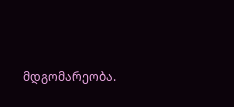მდგომარეობა.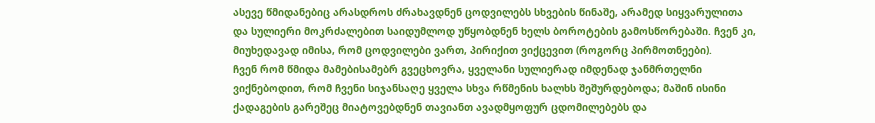ასევე წმიდანებიც არასდროს ძრახავდნენ ცოდვილებს სხვების წინაშე, არამედ სიყვარულითა და სულიერი მოკრძალებით საიდუმლოდ უწყობდნენ ხელს ბოროტების გამოსწორებაში. ჩვენ კი, მიუხედავად იმისა, რომ ცოდვილები ვართ, პირიქით ვიქცევით (როგორც პირმოთნეები).
ჩვენ რომ წმიდა მამებისამებრ გვეცხოვრა, ყველანი სულიერად იმდენად ჯანმრთელნი ვიქნებოდით, რომ ჩვენი სიჯანსაღე ყველა სხვა რწმენის ხალხს შეშურდებოდა; მაშინ ისინი ქადაგების გარეშეც მიატოვებდნენ თავიანთ ავადმყოფურ ცდომილებებს და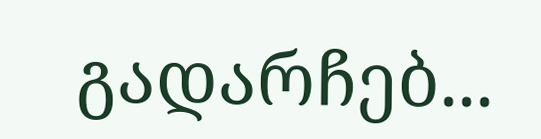გადარჩებ...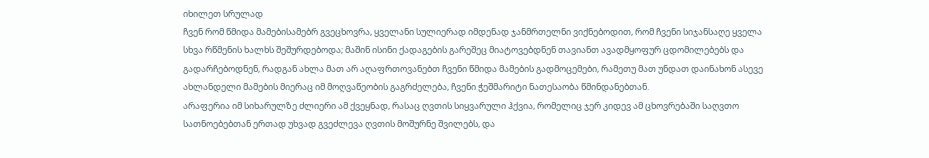იხილეთ სრულად
ჩვენ რომ წმიდა მამებისამებრ გვეცხოვრა, ყველანი სულიერად იმდენად ჯანმრთელნი ვიქნებოდით, რომ ჩვენი სიჯანსაღე ყველა სხვა რწმენის ხალხს შეშურდებოდა; მაშინ ისინი ქადაგების გარეშეც მიატოვებდნენ თავიანთ ავადმყოფურ ცდომილებებს და გადარჩებოდნენ, რადგან ახლა მათ არ აღაფრთოვანებთ ჩვენი წმიდა მამების გადმოცემები, რამეთუ მათ უნდათ დაინახონ ასევე ახლანდელი მამების მიერაც იმ მოღვაწეობის გაგრძელება, ჩვენი ჭეშმარიტი ნათესაობა წმინდანებთან.
არაფერია იმ სიხარულზე ძლიერი ამ ქვეყნად, რასაც ღვთის სიყვარული ჰქვია, რომელიც ჯერ კიდევ ამ ცხოვრებაში საღვთო სათნოებებთან ერთად უხვად გვეძლევა ღვთის მოშურნე შვილებს, და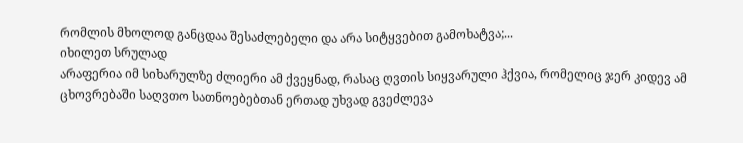რომლის მხოლოდ განცდაა შესაძლებელი და არა სიტყვებით გამოხატვა;...
იხილეთ სრულად
არაფერია იმ სიხარულზე ძლიერი ამ ქვეყნად, რასაც ღვთის სიყვარული ჰქვია, რომელიც ჯერ კიდევ ამ ცხოვრებაში საღვთო სათნოებებთან ერთად უხვად გვეძლევა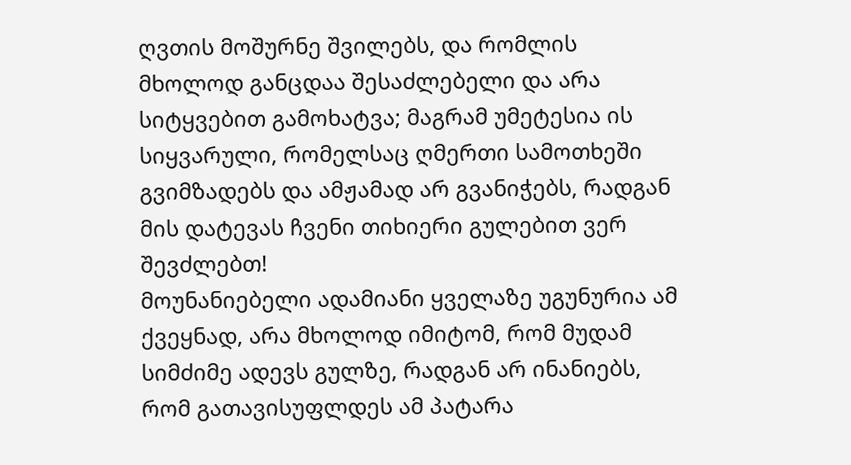ღვთის მოშურნე შვილებს, და რომლის მხოლოდ განცდაა შესაძლებელი და არა სიტყვებით გამოხატვა; მაგრამ უმეტესია ის სიყვარული, რომელსაც ღმერთი სამოთხეში გვიმზადებს და ამჟამად არ გვანიჭებს, რადგან მის დატევას ჩვენი თიხიერი გულებით ვერ შევძლებთ!
მოუნანიებელი ადამიანი ყველაზე უგუნურია ამ ქვეყნად, არა მხოლოდ იმიტომ, რომ მუდამ სიმძიმე ადევს გულზე, რადგან არ ინანიებს, რომ გათავისუფლდეს ამ პატარა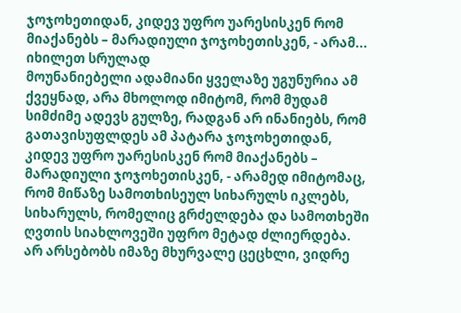ჯოჯოხეთიდან, კიდევ უფრო უარესისკენ რომ მიაქანებს – მარადიული ჯოჯოხეთისკენ, - არამ...
იხილეთ სრულად
მოუნანიებელი ადამიანი ყველაზე უგუნურია ამ ქვეყნად, არა მხოლოდ იმიტომ, რომ მუდამ სიმძიმე ადევს გულზე, რადგან არ ინანიებს, რომ გათავისუფლდეს ამ პატარა ჯოჯოხეთიდან, კიდევ უფრო უარესისკენ რომ მიაქანებს – მარადიული ჯოჯოხეთისკენ, - არამედ იმიტომაც, რომ მიწაზე სამოთხისეულ სიხარულს იკლებს, სიხარულს, რომელიც გრძელდება და სამოთხეში ღვთის სიახლოვეში უფრო მეტად ძლიერდება.
არ არსებობს იმაზე მხურვალე ცეცხლი, ვიდრე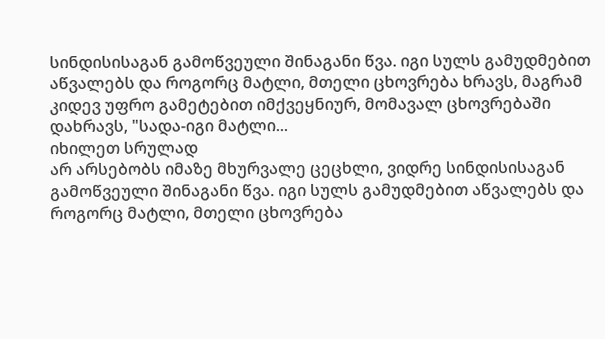სინდისისაგან გამოწვეული შინაგანი წვა. იგი სულს გამუდმებით აწვალებს და როგორც მატლი, მთელი ცხოვრება ხრავს, მაგრამ კიდევ უფრო გამეტებით იმქვეყნიურ, მომავალ ცხოვრებაში დახრავს, "სადა-იგი მატლი...
იხილეთ სრულად
არ არსებობს იმაზე მხურვალე ცეცხლი, ვიდრე სინდისისაგან გამოწვეული შინაგანი წვა. იგი სულს გამუდმებით აწვალებს და როგორც მატლი, მთელი ცხოვრება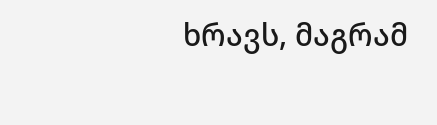ხრავს, მაგრამ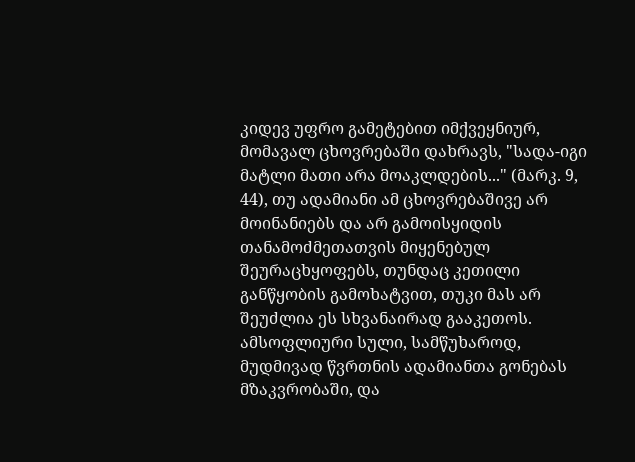კიდევ უფრო გამეტებით იმქვეყნიურ, მომავალ ცხოვრებაში დახრავს, "სადა-იგი მატლი მათი არა მოაკლდების..." (მარკ. 9, 44), თუ ადამიანი ამ ცხოვრებაშივე არ მოინანიებს და არ გამოისყიდის თანამოძმეთათვის მიყენებულ შეურაცხყოფებს, თუნდაც კეთილი განწყობის გამოხატვით, თუკი მას არ შეუძლია ეს სხვანაირად გააკეთოს.
ამსოფლიური სული, სამწუხაროდ, მუდმივად წვრთნის ადამიანთა გონებას მზაკვრობაში, და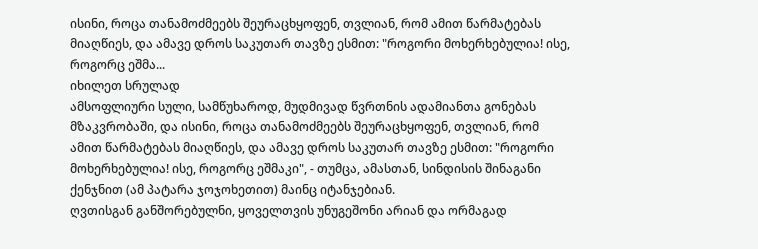ისინი, როცა თანამოძმეებს შეურაცხყოფენ, თვლიან, რომ ამით წარმატებას მიაღწიეს, და ამავე დროს საკუთარ თავზე ესმით: "როგორი მოხერხებულია! ისე, როგორც ეშმა...
იხილეთ სრულად
ამსოფლიური სული, სამწუხაროდ, მუდმივად წვრთნის ადამიანთა გონებას მზაკვრობაში, და ისინი, როცა თანამოძმეებს შეურაცხყოფენ, თვლიან, რომ ამით წარმატებას მიაღწიეს, და ამავე დროს საკუთარ თავზე ესმით: "როგორი მოხერხებულია! ისე, როგორც ეშმაკი", - თუმცა, ამასთან, სინდისის შინაგანი ქენჯნით (ამ პატარა ჯოჯოხეთით) მაინც იტანჯებიან.
ღვთისგან განშორებულნი, ყოველთვის უნუგეშონი არიან და ორმაგად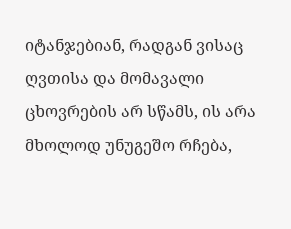იტანჯებიან, რადგან ვისაც ღვთისა და მომავალი ცხოვრების არ სწამს, ის არა მხოლოდ უნუგეშო რჩება,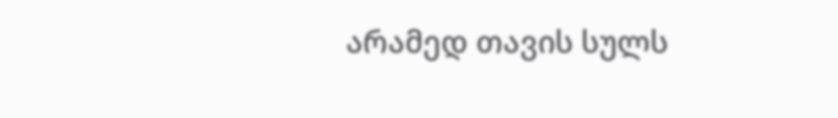არამედ თავის სულს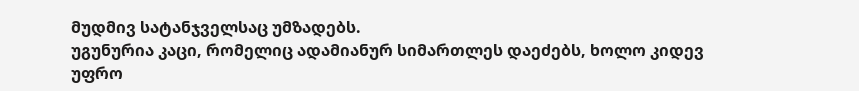მუდმივ სატანჯველსაც უმზადებს.
უგუნურია კაცი, რომელიც ადამიანურ სიმართლეს დაეძებს, ხოლო კიდევ უფრო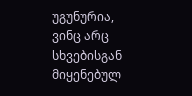უგუნურია, ვინც არც სხვებისგან მიყენებულ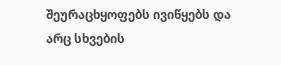შეურაცხყოფებს ივიწყებს და არც სხვების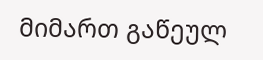მიმართ გაწეულ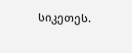სიკეთეს.